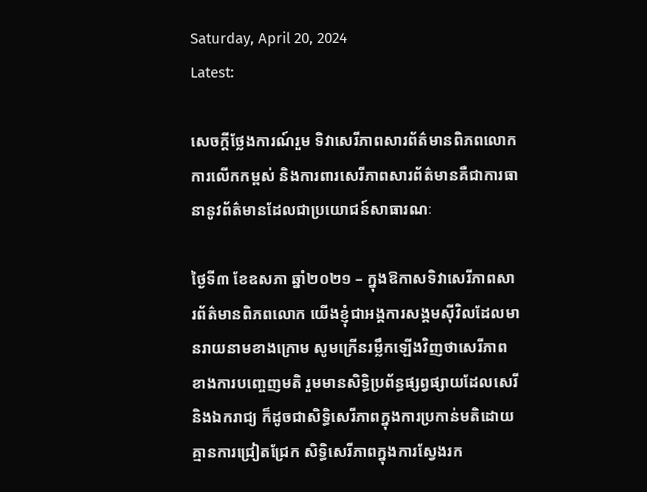Saturday, April 20, 2024
Latest:

សេចក្តីថ្លែងការណ៍រួម ទិវាសេរីភាពសារព័ត៌មានពិភពលោក ការលើកកម្ពស់ និងការពារសេរីភាពសារព័ត៌មានគឺជាការធានានូវព័ត៌មានដែលជាប្រយោជន៍សាធារណៈ

ថ្ងៃទី៣ ខែឧសភា ឆ្នាំ២០២១ – ក្នុងឱកាសទិវាសេរីភាពសារព័ត៌មានពិភពលោក យើងខ្ញុំជាអង្គការសង្គមស៊ីវិលដែលមានរាយនាមខាងក្រោម សូមក្រើនរម្លឹកឡើងវិញថាសេរីភាពខាងការបញ្ចេញមតិ រួមមានសិទ្ធិប្រព័ន្ធផ្សព្វផ្សាយដែលសេរីនិងឯករាជ្យ ក៏ដូចជាសិទ្ធិសេរីភាពក្នុងការប្រកាន់មតិដោយគ្មានការជ្រៀតជ្រែក សិទ្ធិសេរីភាពក្នុងការស្វែងរក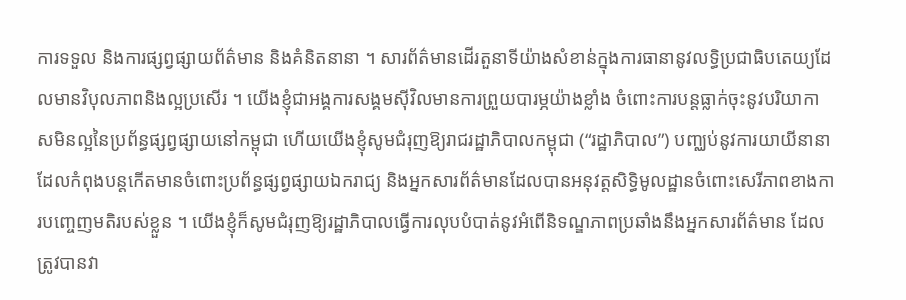ការទទួល និងការផ្សព្វផ្សាយព័ត៌មាន និងគំនិតនានា ។ សារព័ត៌មានដើរតួនាទីយ៉ាងសំខាន់ក្នុងការធានានូវលទ្ធិប្រជាធិបតេយ្យដែលមានវិបុលភាពនិងល្អប្រសើរ ។ យើងខ្ញុំជាអង្គការសង្គមស៊ីវិលមានការព្រួយបារម្ភយ៉ាងខ្លាំង ចំពោះការបន្តធ្លាក់ចុះនូវបរិយាកាសមិនល្អនៃប្រព័ន្ធផ្សព្វផ្សាយនៅកម្ពុជា ហើយយើងខ្ញុំសូមជំរុញឱ្យរាជរដ្ឋាភិបាលកម្ពុជា (“រដ្ឋាភិបាល”) បញ្ឈប់នូវការយាយីនានាដែលកំពុងបន្តកើតមានចំពោះប្រព័ន្ធផ្សព្វផ្សាយឯករាជ្យ និងអ្នកសារព័ត៌មានដែលបានអនុវត្តសិទ្ធិមូលដ្ឋានចំពោះសេរីភាពខាងការបញ្ចេញមតិរបស់ខ្លួន ។ យើងខ្ញុំក៏សូមជំរុញឱ្យរដ្ឋាភិបាលធ្វើការលុបបំបាត់នូវអំពើនិទណ្ឌភាពប្រឆាំងនឹងអ្នកសារព័ត៌មាន ដែលត្រូវបានវា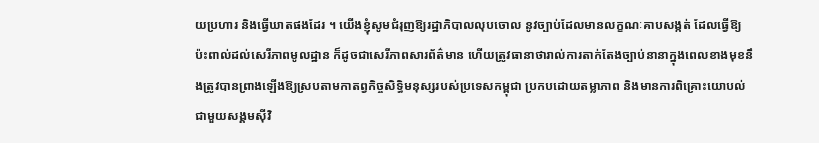យប្រហារ និងធ្វើឃាតផងដែរ ។ យើងខ្ញុំសូមជំរុញឱ្យរដ្ឋាភិបាលលុបចោល នូវច្បាប់ដែលមានលក្ខណៈគាបសង្កត់ ដែលធ្វើឱ្យប៉ះពាល់ដល់សេរីភាពមូលដ្ឋាន ក៏ដូចជាសេរីភាពសារព័ត៌មាន ហើយត្រូវធានាថារាល់ការតាក់តែងច្បាប់នានាក្នុងពេលខាងមុខនឹងត្រូវបានព្រាងឡើងឱ្យស្របតាមកាតព្វកិច្ចសិទ្ធិមនុស្សរបស់ប្រទេសកម្ពុជា ប្រកបដោយតម្លាភាព និងមានការពិគ្រោះយោបល់ជាមួយសង្គមស៊ីវិ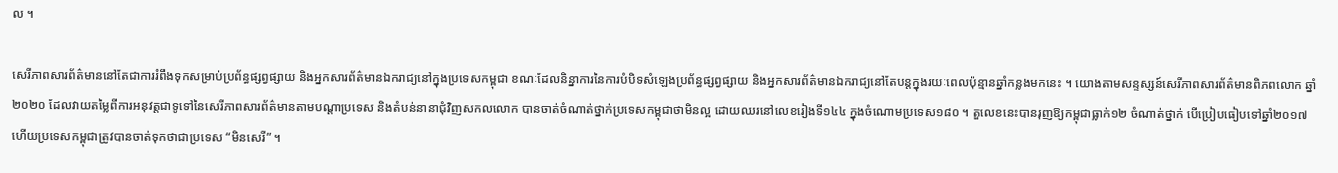ល ។

សេរីភាពសារព័ត៌មាននៅតែជាការរំពឹងទុកសម្រាប់ប្រព័ន្ធផ្សព្វផ្សាយ និងអ្នកសារព័ត៌មានឯករាជ្យនៅក្នុងប្រទេសកម្ពុជា ខណៈដែលនិន្នាការនៃការបំបិទសំឡេងប្រព័ន្ធផ្សព្វផ្សាយ និងអ្នកសារព័ត៌មានឯករាជ្យនៅតែបន្តក្នុងរយៈពេលប៉ុន្មានឆ្នាំកន្លងមកនេះ ។ យោងតាមសន្ទស្សន៍សេរីភាពសារព័ត៌មានពិភពលោក ឆ្នាំ២០២០ ដែលវាយតម្លៃពីការអនុវត្តជាទូទៅនៃសេរីភាពសារព័ត៌មានតាមបណ្តាប្រទេស និងតំបន់នានាជុំវិញសកលលោក បានចាត់ចំណាត់ថ្នាក់ប្រទេសកម្ពុជាថាមិនល្អ ដោយឈរនៅលេខរៀងទី១៤៤ ក្នុងចំណោមប្រទេស១៨០ ។ តួលេខនេះបានរុញឱ្យកម្ពុជាធ្លាក់១២ ចំណាត់ថ្នាក់ បើប្រៀបធៀបទៅឆ្នាំ២០១៧ ហើយប្រទេសកម្ពុជាត្រូវបានចាត់ទុកថាជាប្រទេស “មិនសេរី” ។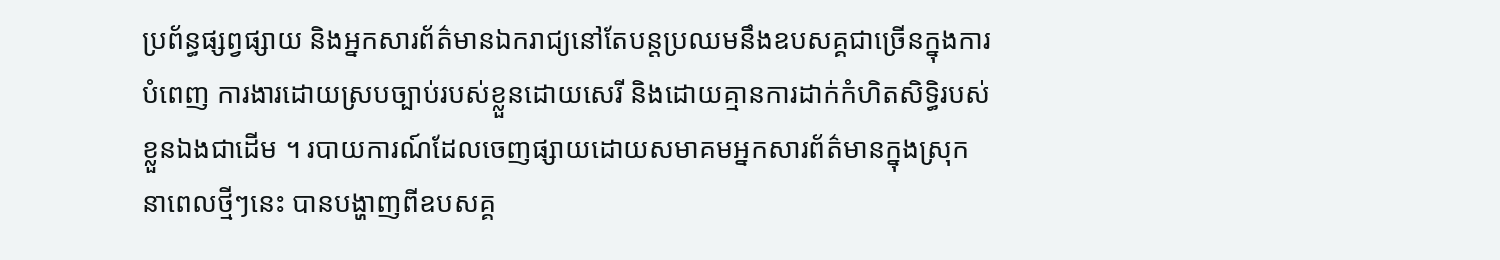ប្រព័ន្ធផ្សព្វផ្សាយ និងអ្នកសារព័ត៌មានឯករាជ្យនៅតែបន្តប្រឈមនឹងឧបសគ្គជាច្រើនក្នុងការបំពេញ ការងារដោយស្របច្បាប់របស់ខ្លួនដោយសេរី និងដោយគ្មានការដាក់កំហិតសិទ្ធិរបស់ខ្លួនឯងជាដើម ។ របាយការណ៍ដែលចេញផ្សាយដោយសមាគមអ្នកសារព័ត៌មានក្នុងស្រុក នាពេលថ្មីៗនេះ បានបង្ហាញពីឧបសគ្គ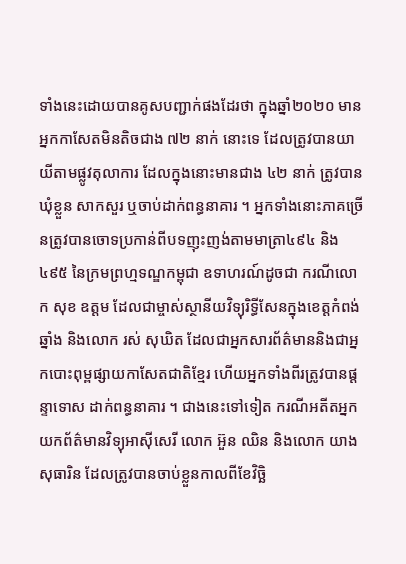ទាំងនេះដោយបានគូសបញ្ជាក់ផងដែរថា ក្នុងឆ្នាំ២០២០ មានអ្នកកាសែតមិនតិចជាង ៧២ នាក់ នោះទេ ដែលត្រូវបានយាយីតាមផ្លូវតុលាការ ដែលក្នុងនោះមានជាង ៤២ នាក់ ត្រូវបានឃុំខ្លួន សាកសួរ ឬចាប់ដាក់ពន្ធនាគារ ។ អ្នកទាំងនោះភាគច្រើនត្រូវបានចោទប្រកាន់ពីបទញុះញង់តាមមាត្រា៤៩៤ និង៤៩៥ នៃក្រមព្រហ្មទណ្ឌកម្ពុជា ឧទាហរណ៍ដូចជា ករណីលោក សុខ ឧត្តម ដែលជាម្ចាស់ស្ថានីយវិទ្យុរិទ្ធីសែនក្នុងខេត្តកំពង់ឆ្នាំង និងលោក រស់ សុឃិត ដែលជាអ្នកសារព័ត៌មាននិងជាអ្នកបោះពុម្ពផ្សាយកាសែតជាតិខ្មែរ ហើយអ្នកទាំងពីរត្រូវបានផ្តន្ទាទោស ដាក់ពន្ធនាគារ ។ ជាងនេះទៅទៀត ករណីអតីតអ្នកយកព័ត៌មានវិទ្យុអាស៊ីសេរី លោក អ៊ួន ឈិន និងលោក យាង សុធារិន ដែលត្រូវបានចាប់ខ្លួនកាលពីខែវិច្ឆិ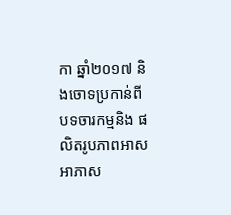កា ឆ្នាំ២០១៧ និងចោទប្រកាន់ពីបទចារកម្មនិង ផលិតរូបភាពអាសអាភាស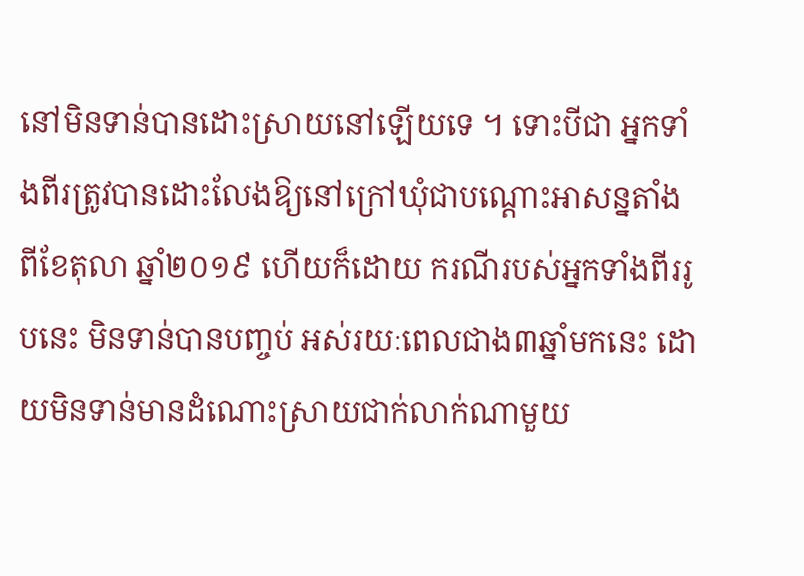នៅមិនទាន់បានដោះស្រាយនៅឡើយទេ ។ ទោះបីជា អ្នកទាំងពីរត្រូវបានដោះលែងឱ្យនៅក្រៅឃុំជាបណ្តោះអាសន្នតាំងពីខែតុលា ឆ្នាំ២០១៩ ហើយក៏ដោយ ករណីរបស់អ្នកទាំងពីររូបនេះ មិនទាន់បានបញ្ចប់ អស់រយៈពេលជាង៣ឆ្នាំមកនេះ ដោយមិនទាន់មានដំណោះស្រាយជាក់លាក់ណាមួយ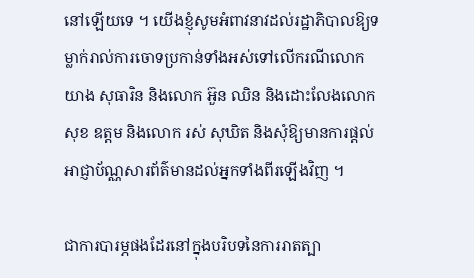នៅឡើយទេ ។ យើងខ្ញុំសូមអំពាវនាវដល់រដ្ឋាភិបាលឱ្យទម្លាក់រាល់ការចោទប្រកាន់ទាំងអស់ទៅលើករណីលោក យាង សុធារិន និងលោក អ៊ួន ឈិន និងដោះលែងលោក សុខ ឧត្តម និងលោក រស់ សុឃិត និងសុំឱ្យមានការផ្តល់អាជ្ញាប័ណ្ណសារព័ត៌មានដល់អ្នកទាំងពីរឡើងវិញ ។

ជាការបារម្ភផងដែរនៅក្នុងបរិបទនៃការរាតត្បា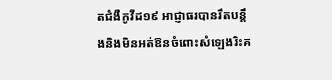តជំងឺកូវីដ១៩ អាជ្ញាធរបានរឹតបន្តឹងនិងមិនអត់ឱនចំពោះសំឡេងរិះគ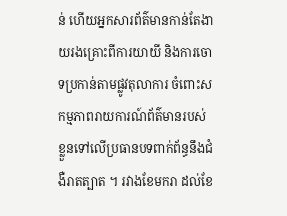ន់ ហើយអ្នកសារព័ត៌មានកាន់តែងាយរងគ្រោះពីការយាយី និងការចោទប្រកាន់តាមផ្លូវតុលាការ ចំពោះសកម្មភាពរាយការណ៍ព័ត៌មានរបស់ខ្លួនទៅលើប្រធានបទពាក់ព័ន្ធនឹងជំងឺរាតត្បាត ។ រវាងខែមករា ដល់ខែ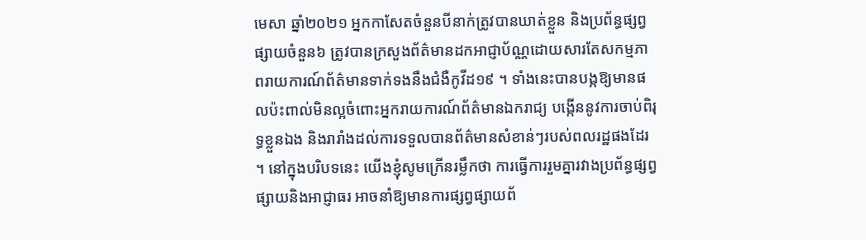មេសា ឆ្នាំ២០២១ អ្នកកាសែតចំនួនបីនាក់ត្រូវបានឃាត់ខ្លួន និងប្រព័ន្ធផ្សព្វផ្សាយចំនួន៦ ត្រូវបានក្រសួងព័ត៌មានដកអាជ្ញាប័ណ្ណដោយសារតែសកម្មភាពរាយការណ៍ព័ត៌មានទាក់ទងនឹងជំងឺកូវីដ១៩ ។ ទាំងនេះបានបង្កឱ្យមានផលប៉ះពាល់មិនល្អចំពោះអ្នករាយការណ៍ព័ត៌មានឯករាជ្យ បង្កើននូវការចាប់ពិរុទ្ធខ្លួនឯង និងរារាំងដល់ការទទួលបានព័ត៌មានសំខាន់ៗរបស់ពលរដ្ឋផងដែរ ។ នៅក្នុងបរិបទនេះ យើងខ្ញុំសូមក្រើនរម្លឹកថា ការធ្វើការរួមគ្នារវាងប្រព័ន្ធផ្សព្វផ្សាយនិងអាជ្ញាធរ អាចនាំឱ្យមានការផ្សព្វផ្សាយព័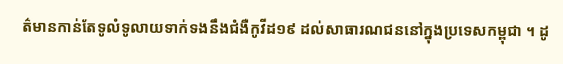ត៌មានកាន់តែទូលំទូលាយទាក់ទងនឹងជំងឺកូវីដ១៩ ដល់សាធារណជននៅក្នុងប្រទេសកម្ពុជា ។ ដូ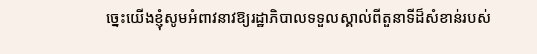ច្នេះយើងខ្ញុំសូមអំពាវនាវឱ្យរដ្ឋាភិបាលទទួលស្គាល់ពីតួនាទីដ៏សំខាន់របស់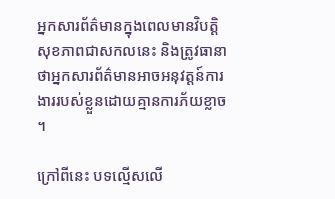អ្នកសារព័ត៌មានក្នុងពេលមានវិបត្ដិសុខភាពជាសកលនេះ និងត្រូវធានាថាអ្នកសារព័ត៌មានអាចអនុវត្តន៍ការងាររបស់ខ្លួនដោយគ្មានការភ័យខ្លាច ។

ក្រៅពីនេះ បទល្មើសលើ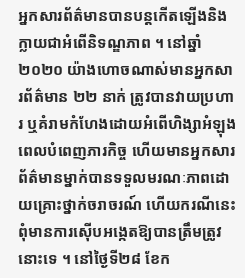អ្នកសារព័ត៌មានបានបន្តកើតឡើងនិងក្លាយជាអំពើនិទណ្ឌភាព ។ នៅឆ្នាំ២០២០ យ៉ាងហោចណាស់មានអ្នកសារព័ត៌មាន ២២ នាក់ ត្រូវបានវាយប្រហារ ឬគំរាមកំហែងដោយអំពើហិង្សាអំឡុងពេលបំពេញភារកិច្ច ហើយមានអ្នកសារព័ត៌មានម្នាក់បានទទួលមរណៈភាពដោយគ្រោះថ្នាក់ចរាចរណ៍ ហើយករណីនេះពុំមានការស៊ើបអង្កេតឱ្យបានត្រឹមត្រូវនោះទេ ។ នៅថ្ងៃទី២៨ ខែក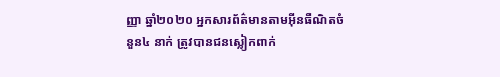ញ្ញា ឆ្នាំ២០២០ អ្នកសារព័ត៌មានតាមអ៊ីនធឺណិតចំនួន៤ នាក់ ត្រូវបានជនស្លៀកពាក់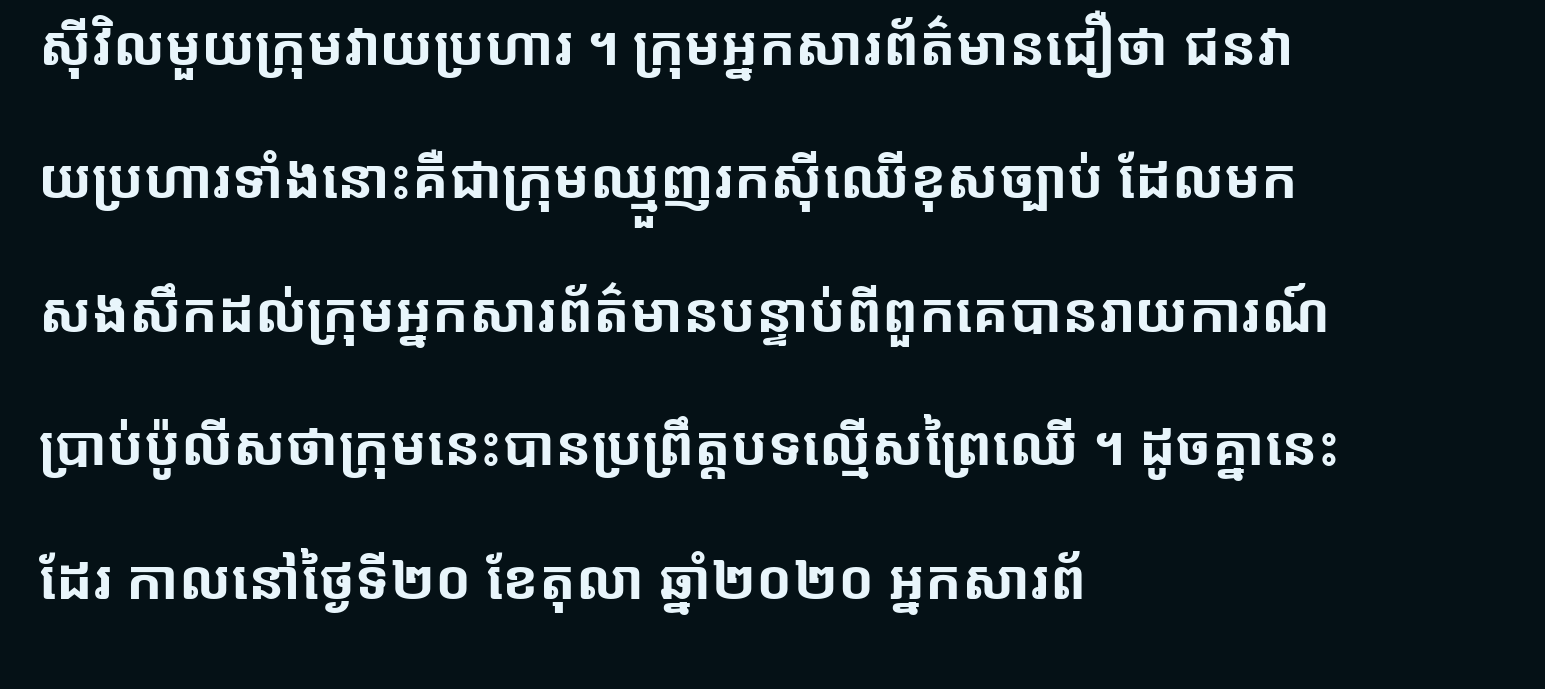ស៊ីវិលមួយក្រុមវាយប្រហារ ។ ក្រុមអ្នកសារព័ត៌មានជឿថា ជនវាយប្រហារទាំងនោះគឺជាក្រុមឈ្មួញរកស៊ីឈើខុសច្បាប់ ដែលមកសងសឹកដល់ក្រុមអ្នកសារព័ត៌មានបន្ទាប់ពីពួកគេបានរាយការណ៍ប្រាប់ប៉ូលីសថាក្រុមនេះបានប្រព្រឹត្តបទល្មើសព្រៃឈើ ។ ដូចគ្នានេះដែរ កាលនៅថ្ងៃទី២០ ខែតុលា ឆ្នាំ២០២០ អ្នកសារព័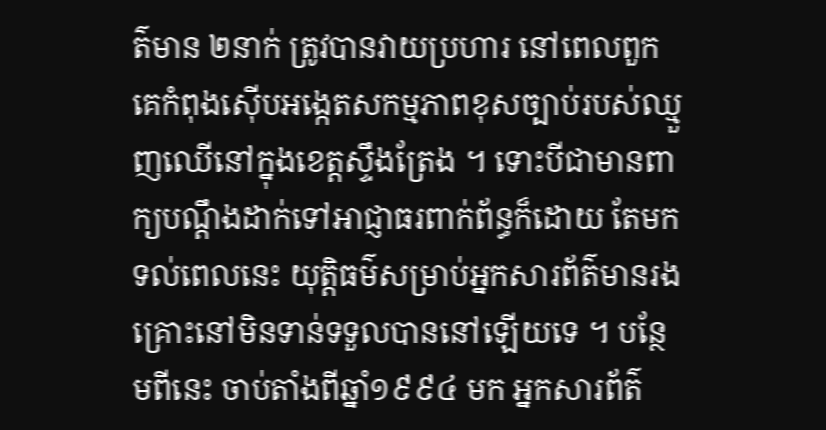ត៌មាន ២នាក់ ត្រូវបានវាយប្រហារ នៅពេលពួកគេកំពុងស៊ើបអង្កេតសកម្មភាពខុសច្បាប់របស់ឈ្មួញឈើនៅក្នុងខេត្តស្ទឹងត្រែង ។ ទោះបីជាមានពាក្យបណ្តឹងដាក់ទៅអាជ្ញាធរពាក់ព័ន្ធក៏ដោយ តែមកទល់ពេលនេះ យុត្តិធម៌សម្រាប់អ្នកសារព័ត៌មានរងគ្រោះនៅមិនទាន់ទទួលបាននៅឡើយទេ ។ បន្ថែមពីនេះ ចាប់តាំងពីឆ្នាំ១៩៩៤ មក អ្នកសារព័ត៌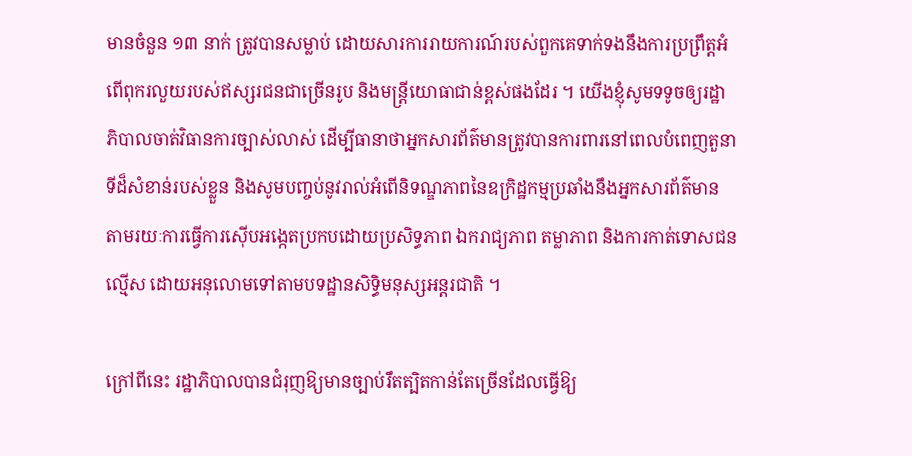មានចំនួន ១៣ នាក់ ត្រូវបានសម្លាប់ ដោយសារការរាយការណ៍របស់ពួកគេទាក់ទងនឹងការប្រព្រឹត្តអំពើពុករលួយរបស់ឥស្សរជនជាច្រើនរូប និងមន្ត្រីយោធាជាន់ខ្ពស់ផងដែរ ។ យើងខ្ញុំសូមទទូចឲ្យរដ្ឋាភិបាលចាត់វិធានការច្បាស់លាស់ ដើម្បីធានាថាអ្នកសារព័ត៌មានត្រូវបានការពារនៅពេលបំពេញតួនាទីដ៏សំខាន់របស់ខ្លួន និងសូមបញ្ចប់នូវរាល់អំពើនិទណ្ឌភាពនៃឧក្រិដ្ឋកម្មប្រឆាំងនឹងអ្នកសារព័ត៌មាន តាមរយៈការធ្វើការស៊ើបអង្កេតប្រកបដោយប្រសិទ្ធភាព ឯករាជ្យភាព តម្លាភាព និងការកាត់ទោសជនល្មើស ដោយអនុលោមទៅតាមបទដ្ឋានសិទ្ធិមនុស្សអន្តរជាតិ ។

ក្រៅពីនេះ រដ្ឋាភិបាលបានជំរុញឱ្យមានច្បាប់រឹតត្បិតកាន់តែច្រើនដែលធ្វើឱ្យ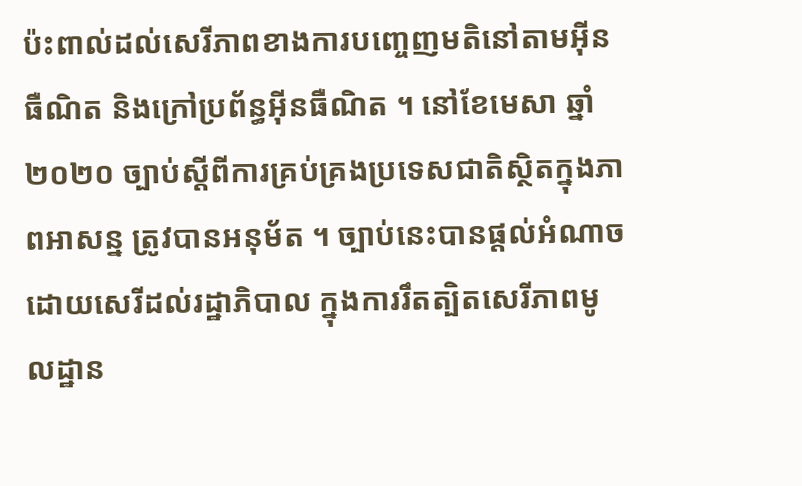ប៉ះពាល់ដល់សេរីភាពខាងការបញ្ចេញមតិនៅតាមអ៊ីនធឺណិត និងក្រៅប្រព័ន្ធអ៊ីនធឺណិត ។ នៅខែមេសា ឆ្នាំ២០២០ ច្បាប់ស្តីពីការគ្រប់គ្រងប្រទេសជាតិស្ថិតក្នុងភាពអាសន្ន ត្រូវបានអនុម័ត ។ ច្បាប់នេះបានផ្តល់អំណាចដោយសេរីដល់រដ្ឋាភិបាល ក្នុងការរឹតត្បិតសេរីភាពមូលដ្ឋាន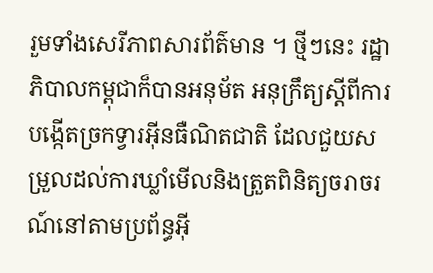រួមទាំងសេរីភាពសារព័ត៌មាន ។ ថ្មីៗនេះ រដ្ឋាភិបាលកម្ពុជាក៏បានអនុម័ត អនុក្រឹត្យស្តីពីការបង្កើតច្រកទ្វារអ៊ីនធឺណិតជាតិ ដែលជួយសម្រួលដល់ការឃ្លាំមើលនិងត្រួតពិនិត្យចរាចរណ៍នៅតាមប្រព័ន្ធអ៊ី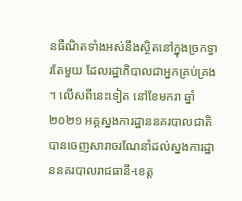នធឺណិតទាំងអស់នឹងស្ថិតនៅក្នុងច្រកទ្វារតែមួយ ដែលរដ្ឋាភិបាលជាអ្នកគ្រប់គ្រង ។ លើសពីនេះទៀត នៅខែមករា ឆ្នាំ ២០២១ អគ្គស្នងការដ្ឋាននគរបាលជាតិ បានចេញសារាចរណែនាំដល់ស្នងការដ្ឋាននគរបាលរាជធានី-ខេត្ត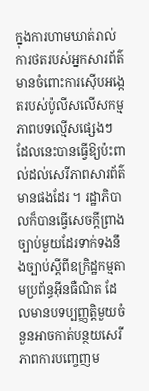ក្នុងការហាមឃាត់រាល់ការថតរបស់អ្នកសារព័ត៌មានចំពោះការស៊ើបអង្កេតរបស់ប៉ូលីសលើសកម្មភាពបទល្មើសផ្សេងៗ ដែលនេះបានធ្វើឱ្យប៉ះពាល់ដល់សេរីភាពសារព័ត៌មានផងដែរ ។ រដ្ឋាភិបាលក៏បានធ្វើសេចក្តីព្រាងច្បាប់មួយដែរទាក់ទងនឹងច្បាប់ស្តីពីឧក្រិដ្ឋកម្មតាមប្រព័ន្ធអ៊ីនធឺណិត ដែលមានបទប្បញ្ញត្តិមួយចំនួនអាចកាត់បន្ថយសេរីភាពការបញ្ចេញម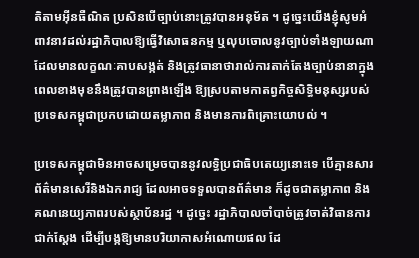តិតាមអ៊ីនធឺណិត ប្រសិនបើច្បាប់នោះត្រូវបានអនុម័ត ។ ដូច្នេះយើងខ្ញុំសូមអំពាវនាវដល់រដ្ឋាភិបាលឱ្យធ្វើវិសោធនកម្ម ឬលុបចោលនូវច្បាប់ទាំងឡាយណាដែលមានលក្ខណៈគាបសង្កត់ និងត្រូវធានាថារាល់ការតាក់តែងច្បាប់នានាក្នុងពេលខាងមុខនឹងត្រូវបានព្រាងឡើង ឱ្យស្របតាមកាតព្វកិច្ចសិទ្ធិមនុស្សរបស់ប្រទេសកម្ពុជាប្រកបដោយតម្លាភាព និងមានការពិគ្រោះយោបល់ ។

ប្រទេសកម្ពុជាមិនអាចសម្រេចបាននូវលទ្ធិប្រជាធិបតេយ្យនោះទេ បើគ្មានសារព័ត៌មានសេរីនិងឯករាជ្យ ដែលអាចទទួលបានព័ត៌មាន ក៏ដូចជាតម្លាភាព និងគណនេយ្យភាពរបស់ស្ថាប័នរដ្ឋ ។ ដូច្នេះ រដ្ឋាភិបាលចាំបាច់ត្រូវចាត់វិធានការជាក់ស្តែង ដើម្បីបង្កឱ្យមានបរិយាកាសអំណោយផល ដែ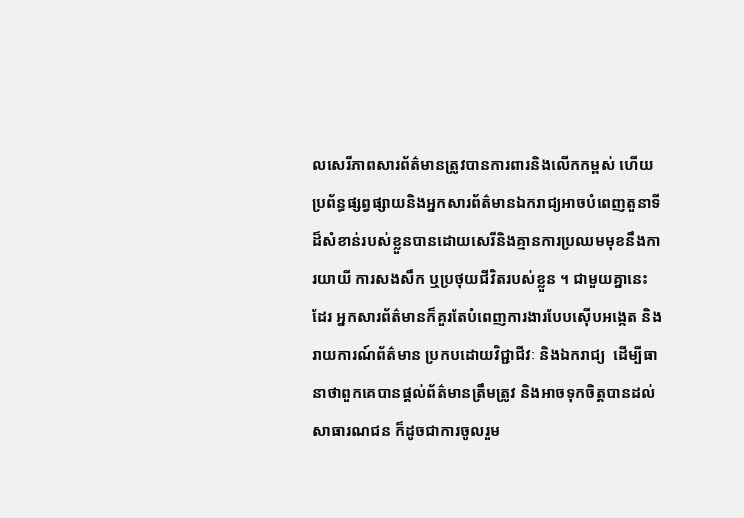លសេរីភាពសារព័ត៌មានត្រូវបានការពារនិងលើកកម្ពស់ ហើយប្រព័ន្ធផ្សព្វផ្សាយនិងអ្នកសារព័ត៌មានឯករាជ្យអាចបំពេញតួនាទីដ៏សំខាន់របស់ខ្លួនបានដោយសេរីនិងគ្មានការប្រឈមមុខនឹងការយាយី ការសងសឹក ឬប្រថុយជីវិតរបស់ខ្លួន ។ ជាមួយគ្នានេះដែរ អ្នកសារព័ត៌មានក៏គួរតែបំពេញការងារបែបស៊ើបអង្កេត និងរាយការណ៍ព័ត៌មាន ប្រកបដោយវិជ្ជាជីវៈ និងឯករាជ្យ  ដើម្បីធានាថាពួកគេបានផ្តល់ព័ត៌មានត្រឹមត្រូវ និងអាចទុកចិត្តបានដល់សាធារណជន ក៏ដូចជាការចូលរួម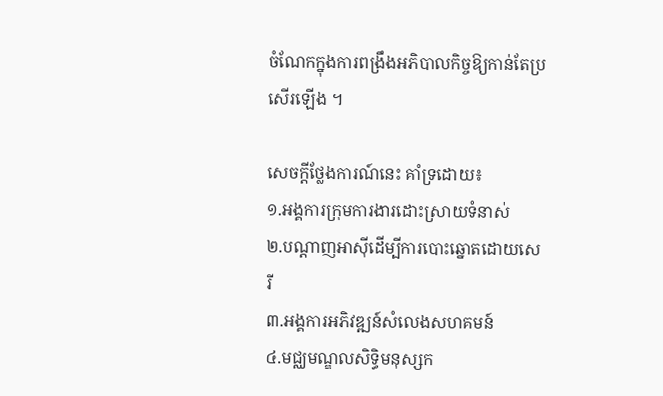ចំណែកក្នុងការពង្រឹងអភិបាលកិច្ចឱ្យកាន់តែប្រសើរឡើង ។

សេចក្តីថ្លែងការណ៍នេះ គាំទ្រដោយ៖
១.អង្គការក្រុមការងារដោះស្រាយទំនាស់
២.បណ្តាញអាស៊ីដើម្បីការបោះឆ្នោតដោយសេរី
៣.អង្គការអភិវឌ្ឍន៍សំលេងសហគមន៍
៤.មជ្ឈមណ្ឌលសិទ្ធិមនុស្សក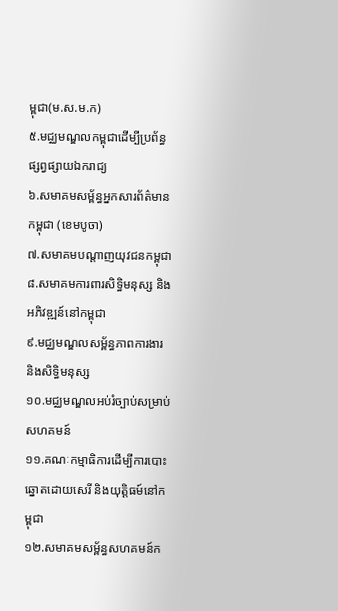ម្ពុជា(ម.ស.ម.ក)
៥.មជ្ឈមណ្ឌលកម្ពុជាដើម្បីប្រព័ន្ធផ្សព្វផ្សាយឯករាជ្យ
៦.សមាគមសម្ព័ន្ធអ្នកសារព័ត៌មានកម្ពុជា (ខេមបូចា)
៧.សមាគមបណ្តាញយុវជនកម្ពុជា
៨.សមាគមការពារសិទ្ធិមនុស្ស និងអភិវឌ្ឍន៍នៅកម្ពុជា
៩.មជ្ឈមណ្ឌលសម្ព័ន្ធភាពការងារ និងសិទ្ធិមនុស្ស
១០.មជ្ឈមណ្ឌលអប់រំច្បាប់សម្រាប់សហគមន៍
១១.គណៈកម្មាធិការដើម្បីការបោះឆ្នោតដោយសេរី និងយុត្តិធម៍នៅកម្ពុជា
១២.សមាគមសម្ព័ន្ធសហគមន៍ក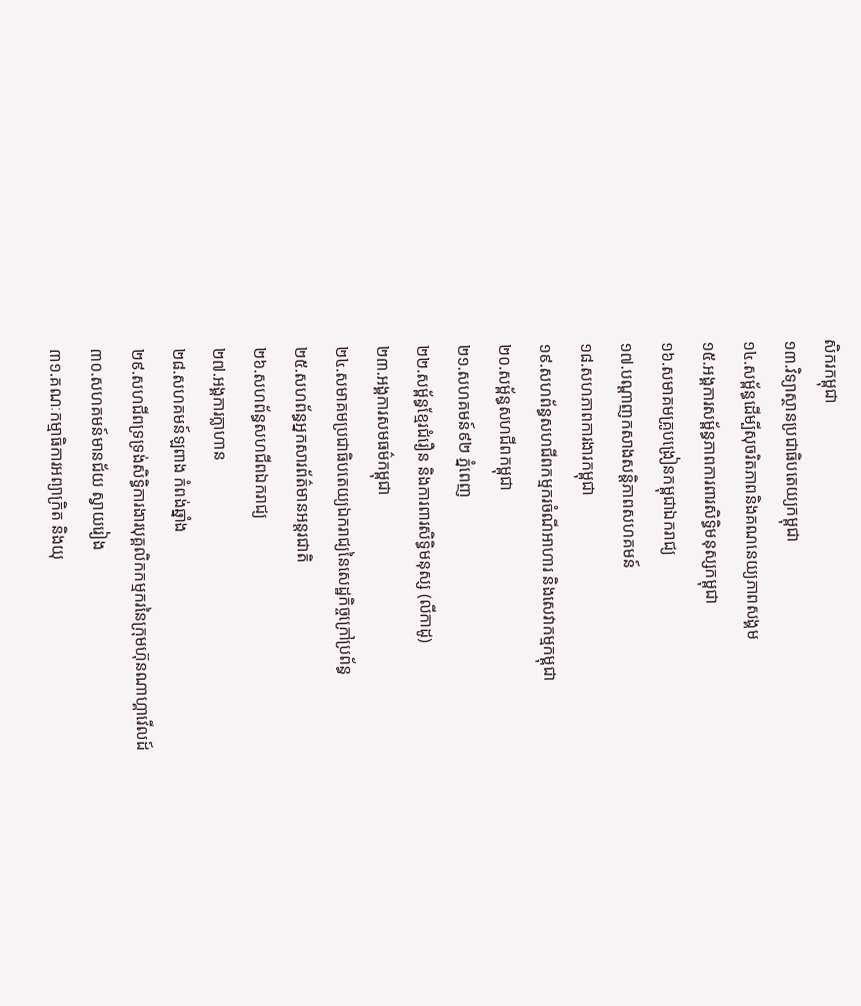សិករកម្ពុជា
១៣.វិទ្យាស្ថានប្រជាធិបតេយ្យកម្ពុជា
១៤.សម្ព័ន្ធដើម្បីសុចរិតភាពនិងគណនេយ្យភាពសង្គម
១៥.អង្គការសម្ព័ន្ធភាពការពារសិទ្ធិមនុស្សកម្ពុជា
១៦.សមាគមគ្រូបង្រៀនកម្ពុជាឯករាជ្យ
១៧.បណ្តាញកសាងសន្តិភាពសហគមន៍
១៨.សហភាពការងារកម្ពុជា
១៩.សហព័ន្ធសហជីពកម្មករចំណីអាហារ និងសេវាកម្មកម្ពុជា
២០.សម្ព័ន្ធសហជីពកម្ពុជា
២១.សហគមន៍៩២ ភ្នំពេញ
២២.សម្ព័ន្ធខ្មែរជំរឿន និងការពារសិទ្ធិមនុស្ស (លីកាដូ)
២៣.អង្គការសមធម៌កម្ពុជា
២៤.សមាគមប្រជាធិបតេយ្យឯករាជ្យនៃសេដ្ឋកិច្ចក្រៅប្រព័ន្ធ
២៥.សហព័ន្ធអ្នកសារព័ត៌មានអន្តរជាតិ
២៦.សហព័ន្ធសហជីពឯករាជ្យ
២៧.អង្គការក្លាហាន
២៨.សហគមន៍ឡពាង កំពង់ឆ្នាំង
២៩.សហជីពទ្រទ្រង់សិទ្ធិការងារបុគ្គលិកកម្មករនៃក្រុមហ៊ុនណាហ្គាវើលដ៍
៣០.សហគមន៍មានជ័យ ស្វាយរៀង
៣១.គណៈកម្មាធិការអព្យាក្រិត និងយុ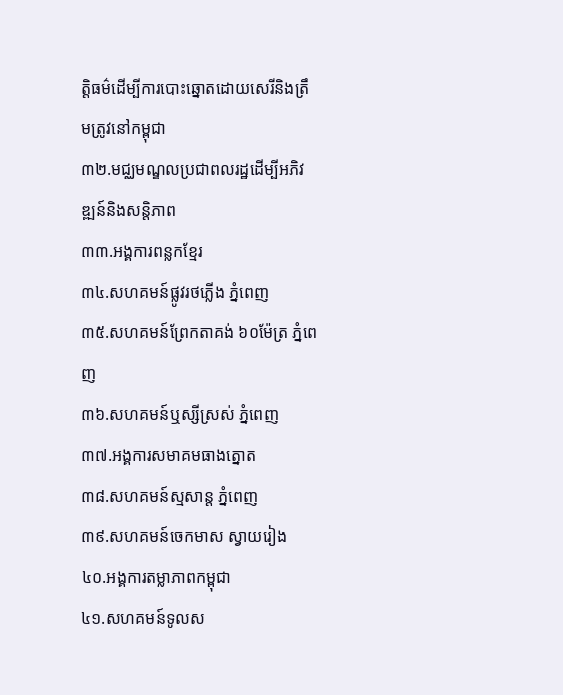ត្តិធម៌ដើម្បីការបោះឆ្នោតដោយសេរីនិងត្រឹមត្រូវនៅកម្ពុជា
៣២.មជ្ឈមណ្ឌលប្រជាពលរដ្ឋដើម្បីអភិវឌ្ឍន៍និងសន្តិភាព
៣៣.អង្គការពន្លកខ្មែរ
៣៤.សហគមន៍ផ្លូវរថភ្លើង ភ្នំពេញ
៣៥.សហគមន៍ព្រែកតាគង់ ៦០ម៉ែត្រ ភ្នំពេញ
៣៦.សហគមន៍ឬស្សីស្រស់ ភ្នំពេញ
៣៧.អង្គការសមាគមធាងត្នោត
៣៨.សហគមន៍ស្មសាន្ត ភ្នំពេញ
៣៩.សហគមន៍ចេកមាស ស្វាយរៀង
៤០.អង្គការតម្លាភាពកម្ពុជា
៤១.សហគមន៍ទូលស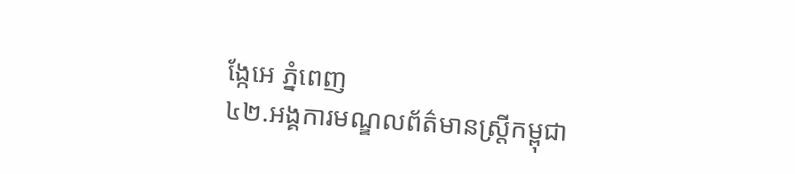ង្កែអេ ភ្នំពេញ
៤២.អង្គការមណ្ឌលព័ត៌មានស្រ្តីកម្ពុជា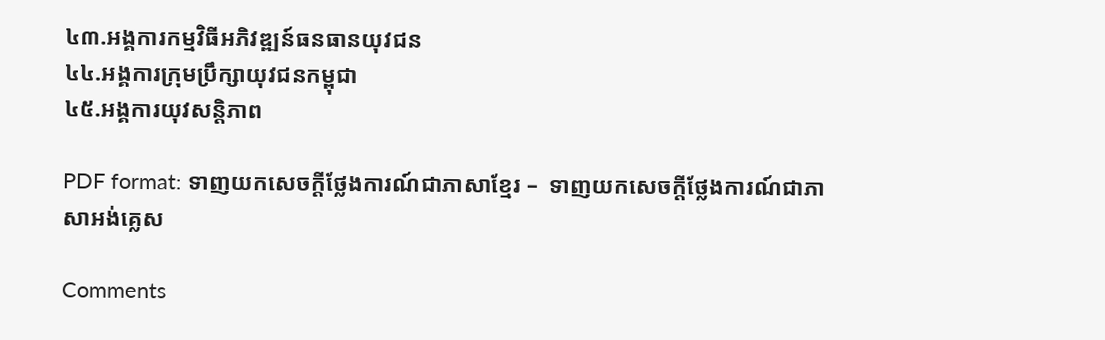៤៣.អង្គការកម្មវិធីអភិវឌ្ឍន៍ធនធានយុវជន
៤៤.អង្គការក្រុមប្រឹក្សាយុវជនកម្ពុជា
៤៥.អង្គការយុវសន្តិភាព

PDF format: ទាញយកសេចក្តីថ្លែងការណ៍ជាភាសាខ្មែរ –  ទាញយកសេចក្តីថ្លែងការណ៍ជាភាសាអង់គ្លេស

Comments